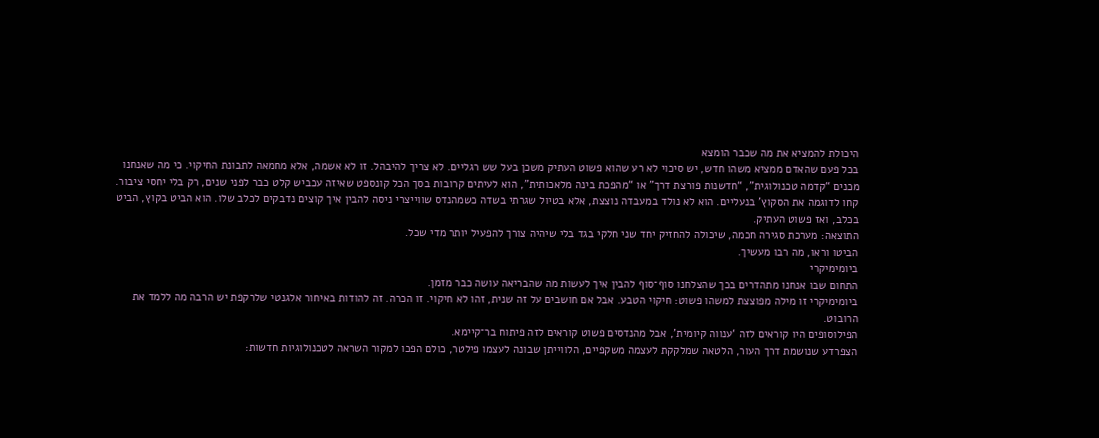היכולת להמציא את מה שכבר הומצא
בכל פעם שהאדם ממציא משהו חדש, יש סיכוי לא רע שהוא פשוט העתיק משכן בעל שש רגליים. לא צריך להיבהל. זו לא אשמה, אלא מחמאה לתבונת החיקוי. כי מה שאנחנו מכנים “קדמה טכנולוגית”, “חדשנות פורצת דרך” או “מהפכת בינה מלאכותית”, הוא לעיתים קרובות בסך הכל קונספט שאיזה עכביש קלט כבר לפני שנים, רק בלי יחסי ציבור.
קחו לדוגמה את הסקוץ’ בנעליים. הוא לא נולד במעבדה נוצצת, אלא בטיול שגרתי בשדה כשמהנדס שווייצרי ניסה להבין איך קוצים נדבקים לכלב שלו. הוא הביט בקוץ, הביט בכלב, ואז פשוט העתיק.
התוצאה: מערכת סגירה חכמה, שיכולה להחזיק יחד שני חלקי בגד בלי שיהיה צורך להפעיל יותר מדי שכל.
הביטו וראו, מה רבו מעשיך.
ביומימיקרי
התחום שבו אנחנו מתהדרים בכך שהצלחנו סוף־סוף להבין איך לעשות מה שהבריאה עושה כבר מזמן.
ביומימיקרי זו מילה מפוצצת למשהו פשוט: חיקוי הטבע. אבל אם חושבים על זה שנית, זהו לא חיקוי. זו הכרה. זה להודות באיחור אלגנטי שלרקפת יש הרבה מה ללמד את הרובוט.
הפילוסופים היו קוראים לזה ‘ענווה קיומית’, אבל מהנדסים פשוט קוראים לזה פיתוח בר־קיימא.
הצפרדע שנושמת דרך העור, הלטאה שמלקקת לעצמה משקפיים, הלווייתן שבונה לעצמו פילטר, כולם הפכו למקור השראה לטכנולוגיות חדשות: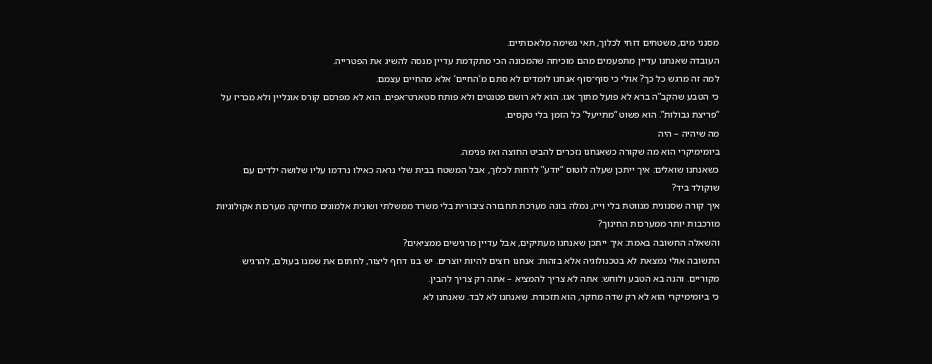מסנני מים, משטחים דוחי לכלוך, תאי נשימה מלאכותיים.
העובדה שאנחנו עדיין מתפעמים מהם מוכיחה שהמכונה הכי מתקדמת עדיין מנסה להשיג את הפטרייה.
למה זה מרגש כל כך? אולי כי סוף־סוף אנחנו לומדים לא סתם מ’החיים’ אלא מהחיים עצמם.
כי הטבע שהקב”ה ברא לא פועל מתוך אגו. הוא לא רושם פטנטים ולא פותח סטארט־אפים. הוא לא מפרסם קורס אונליין ולא מכריז על “פריצת גבולות”. הוא פשוט “מתייעל” כל הזמן בלי טקסים.
מה שיהיה – היה
ביומימיקרי הוא מה שקורה כשאנחנו נזכרים להביט החוצה ואז פנימה.
כשאנחנו שואלים: איך ייתכן שעלה לוטוס “יודע” לדחות לכלוך, אבל המשטח בבית שלי נראה כאילו נרדמו עליו שלושה ילדים עם שוקולד ביד?
איך קורה שסנונית מנווטת בלי וייז, נמלה בונה מערכת תחבורה ציבורית בלי משרד ממשלתי ושונית אלמוגים מחזיקה מערכות אקולוגיות מורכבות יותר ממערכות החינוך?
והשאלה החשובה באמת: איך ייתכן שאנחנו מעתיקים, אבל עדיין מרגישים ממציאים?
התשובה אולי נמצאת לא בטכנולוגיה אלא בזהות: אנחנו רוצים להיות יוצרים. יש בנו דחף ליצור, לחתום את שמנו בעולם, להרגיש מקוריים. והנה בא הטבע ולוחש: אתה לא צריך להמציא – אתה רק צריך להבין.
כי ביומימיקרי הוא לא רק שדה מחקר, הוא תזכורת. שאנחנו לא לבד. שאנחנו לא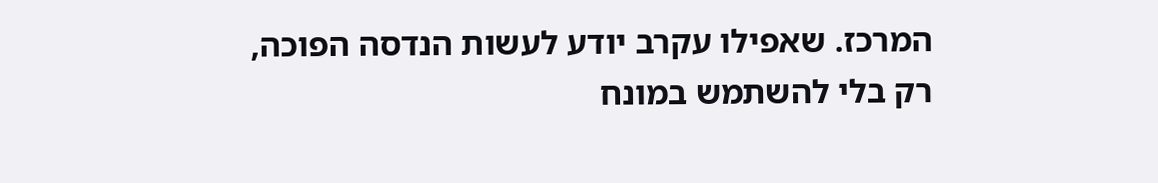המרכז. שאפילו עקרב יודע לעשות הנדסה הפוכה, רק בלי להשתמש במונח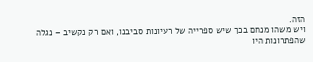הזה.
ויש משהו מנחם בכך שיש ספרייה של רעיונות סביבנו, ואם רק נקשיב – נגלה שהפתרונות היו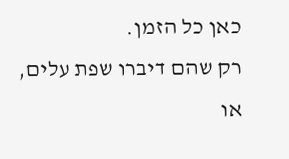כאן כל הזמן.
רק שהם דיברו שפת עלים, או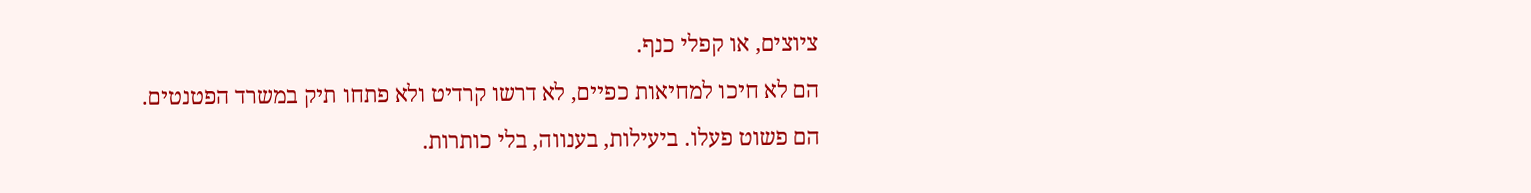ציוצים, או קפלי כנף.
הם לא חיכו למחיאות כפיים, לא דרשו קרדיט ולא פתחו תיק במשרד הפטנטים.
הם פשוט פעלו. ביעילות, בענווה, בלי כותרות.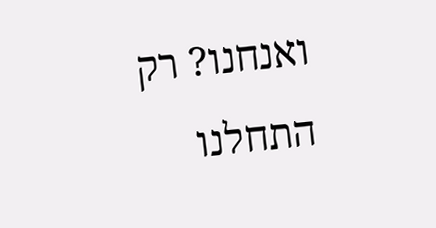ואנחנו? רק התחלנו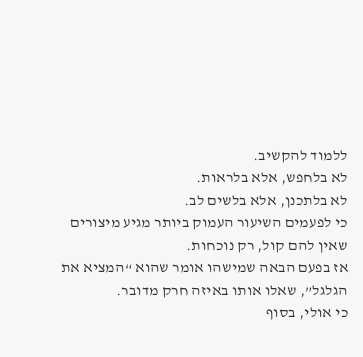ללמוד להקשיב.
לא בלחפש, אלא בלראות.
לא בלתכנן, אלא בלשים לב.
כי לפעמים השיעור העמוק ביותר מגיע מיצורים שאין להם קול, רק נוכחות.
אז בפעם הבאה שמישהו אומר שהוא “המציא את הגלגל”, שאלו אותו באיזה חרק מדובר.
כי אולי, בסוף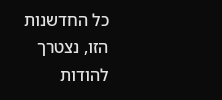כל החדשנות הזו, נצטרך להודות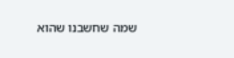שמה שחשבנו שהוא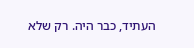העתיד, כבר היה. רק שלא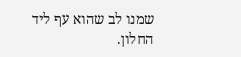שמנו לב שהוא עף ליד החלון.